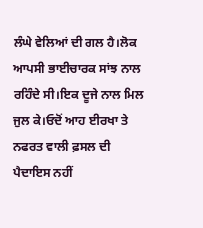ਲੰਘੇ ਵੇਲਿਆਂ ਦੀ ਗਲ ਹੈ।ਲੋਕ ਆਪਸੀ ਭਾਈਚਾਰਕ ਸਾਂਝ ਨਾਲ ਰਹਿੰਦੇ ਸੀ।ਇਕ ਦੂਜੇ ਨਾਲ ਮਿਲ ਜੁਲ ਕੇ।ਓਦੋਂ ਆਹ ਈਰਖਾ ਤੇ ਨਫਰਤ ਵਾਲੀ ਫ਼ਸਲ ਦੀ ਪੈਦਾਇਸ ਨਹੀਂ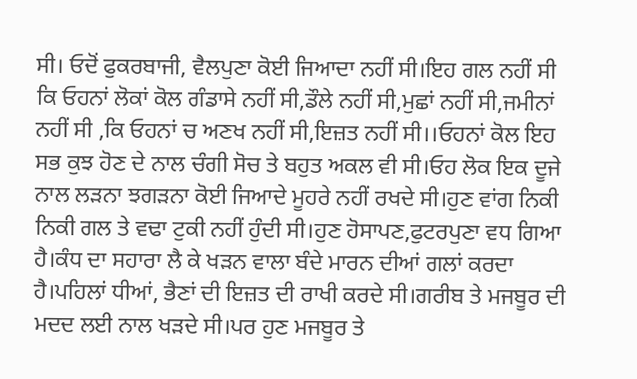ਸੀ। ਓਦੋਂ ਫੁਕਰਬਾਜੀ, ਵੈਲਪੁਣਾ ਕੋਈ ਜਿਆਦਾ ਨਹੀਂ ਸੀ।ਇਹ ਗਲ ਨਹੀਂ ਸੀ ਕਿ ਓਹਨਾਂ ਲੋਕਾਂ ਕੋਲ ਗੰਡਾਸੇ ਨਹੀਂ ਸੀ,ਡੌਲੇ ਨਹੀਂ ਸੀ,ਮੁਛਾਂ ਨਹੀਂ ਸੀ,ਜਮੀਨਾਂ ਨਹੀਂ ਸੀ ,ਕਿ ਓਹਨਾਂ ਚ ਅਣਖ ਨਹੀਂ ਸੀ,ਇਜ਼ਤ ਨਹੀਂ ਸੀ।।ਓਹਨਾਂ ਕੋਲ ਇਹ ਸਭ ਕੁਝ ਹੋਣ ਦੇ ਨਾਲ ਚੰਗੀ ਸੋਚ ਤੇ ਬਹੁਤ ਅਕਲ ਵੀ ਸੀ।ਓਹ ਲੋਕ ਇਕ ਦੂਜੇ ਨਾਲ ਲੜਨਾ ਝਗੜਨਾ ਕੋਈ ਜਿਆਦੇ ਮੂਹਰੇ ਨਹੀਂ ਰਖਦੇ ਸੀ।ਹੁਣ ਵਾਂਗ ਨਿਕੀ ਨਿਕੀ ਗਲ ਤੇ ਵਢਾ ਟੁਕੀ ਨਹੀਂ ਹੁੰਦੀ ਸੀ।ਹੁਣ ਹੋਸਾਪਣ,ਫੁਟਰਪੁਣਾ ਵਧ ਗਿਆ ਹੈ।ਕੰਧ ਦਾ ਸਹਾਰਾ ਲੈ ਕੇ ਖੜਨ ਵਾਲਾ ਬੰਦੇ ਮਾਰਨ ਦੀਆਂ ਗਲਾਂ ਕਰਦਾ ਹੈ।ਪਹਿਲਾਂ ਧੀਆਂ, ਭੈਣਾਂ ਦੀ ਇਜ਼ਤ ਦੀ ਰਾਖੀ ਕਰਦੇ ਸੀ।ਗਰੀਬ ਤੇ ਮਜਬੂਰ ਦੀ ਮਦਦ ਲਈ ਨਾਲ ਖੜਦੇ ਸੀ।ਪਰ ਹੁਣ ਮਜਬੂਰ ਤੇ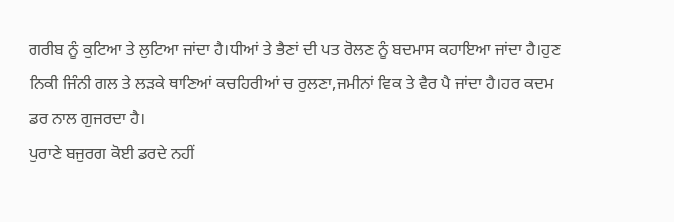ਗਰੀਬ ਨੂੰ ਕੁਟਿਆ ਤੇ ਲੁਟਿਆ ਜਾਂਦਾ ਹੈ।ਧੀਆਂ ਤੇ ਭੈਣਾਂ ਦੀ ਪਤ ਰੋਲਣ ਨੂੰ ਬਦਮਾਸ ਕਹਾਇਆ ਜਾਂਦਾ ਹੈ।ਹੁਣ ਨਿਕੀ ਜਿੰਨੀ ਗਲ ਤੇ ਲੜਕੇ ਥਾਣਿਆਂ ਕਚਹਿਰੀਆਂ ਚ ਰੁਲਣਾ,ਜਮੀਨਾਂ ਵਿਕ ਤੇ ਵੈਰ ਪੈ ਜਾਂਦਾ ਹੈ।ਹਰ ਕਦਮ ਡਰ ਨਾਲ ਗੁਜਰਦਾ ਹੈ।
ਪੁਰਾਣੇ ਬਜੁਰਗ ਕੋਈ ਡਰਦੇ ਨਹੀਂ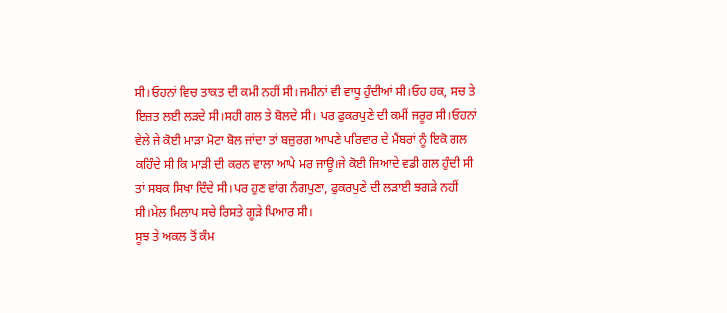ਸੀ।ਓਹਨਾਂ ਵਿਚ ਤਾਕਤ ਦੀ ਕਮੀ ਨਹੀਂ ਸੀ।ਜਮੀਨਾਂ ਵੀ ਵਾਧੂ ਹੁੰਦੀਆਂ ਸੀ।ਓਹ ਹਕ, ਸਚ ਤੇ ਇਜ਼ਤ ਲਈ ਲੜਦੇ ਸੀ।ਸਹੀ ਗਲ ਤੇ ਬੋਲਦੇ ਸੀ। ਪਰ ਫੁਕਰਪੁਣੇ ਦੀ ਕਮੀਂ ਜਰੂਰ ਸੀ।ਓਹਨਾਂ ਵੇਲੇ ਜੇ ਕੋਈ ਮਾੜਾ ਮੋਟਾ ਬੋਲ ਜਾਂਦਾ ਤਾਂ ਬਜ਼ੁਰਗ ਆਪਣੇ ਪਰਿਵਾਰ ਦੇ ਮੈਂਬਰਾਂ ਨੂੰ ਇਕੋ ਗਲ ਕਹਿੰਦੇ ਸੀ ਕਿ ਮਾੜੀ ਦੀ ਕਰਨ ਵਾਲਾ ਆਪੇ ਮਰ ਜਾਊ।ਜੇ ਕੋਈ ਜਿਆਦੇ ਵਡੀ ਗਲ ਹੁੰਦੀ ਸੀ ਤਾਂ ਸਬਕ ਸਿਖਾ ਦਿੰਦੇ ਸੀ।ਪਰ ਹੁਣ ਵਾਂਗ ਨੰਗਪੁਣਾ, ਫੁਕਰਪੁਣੇ ਦੀ ਲੜਾਈ ਝਗੜੇ ਨਹੀਂ ਸੀ।ਮੇਲ ਮਿਲਾਪ ਸਚੇ ਰਿਸਤੇ ਗੂੜੇ ਪਿਆਰ ਸੀ।
ਸੂਝ ਤੇ ਅਕਲ ਤੋਂ ਕੰਮ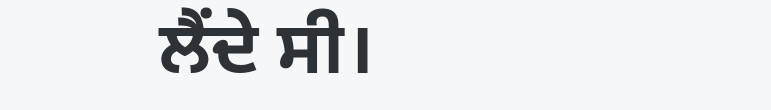ਲੈਂਦੇ ਸੀ।